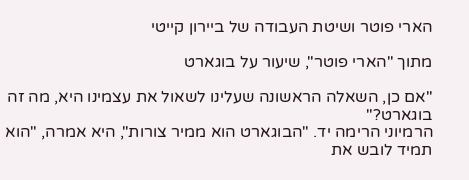הארי פוטר ושיטת העבודה של ביירון קייטי

מתוך "הארי פוטר", שיעור על בוגארט

"אם כן, השאלה הראשונה שעלינו לשאול את עצמינו היא, מה זה בוגארט?"
הרמיוני הרימה יד. "הבוגארט הוא ממיר צורות", היא אמרה, "הוא תמיד לובש את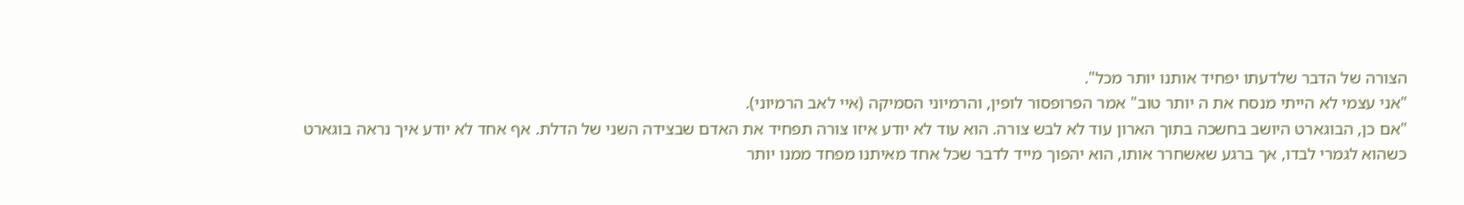הצורה של הדבר שלדעתו יפחיד אותנו יותר מכל".
"אני עצמי לא הייתי מנסח את ה יותר טוב" אמר הפרופסור לופין, והרמיוני הסמיקה (איי לאב הרמיוני).
"אם כן, הבוגארט היושב בחשכה בתוך הארון עוד לא לבש צורה. הוא עוד לא יודע איזו צורה תפחיד את האדם שבצידה השני של הדלת. אף אחד לא יודע איך נראה בוגארט כשהוא לגמרי לבדו, אך ברגע שאשחרר אותו, הוא יהפוך מייד לדבר שכל אחד מאיתנו מפחד ממנו יותר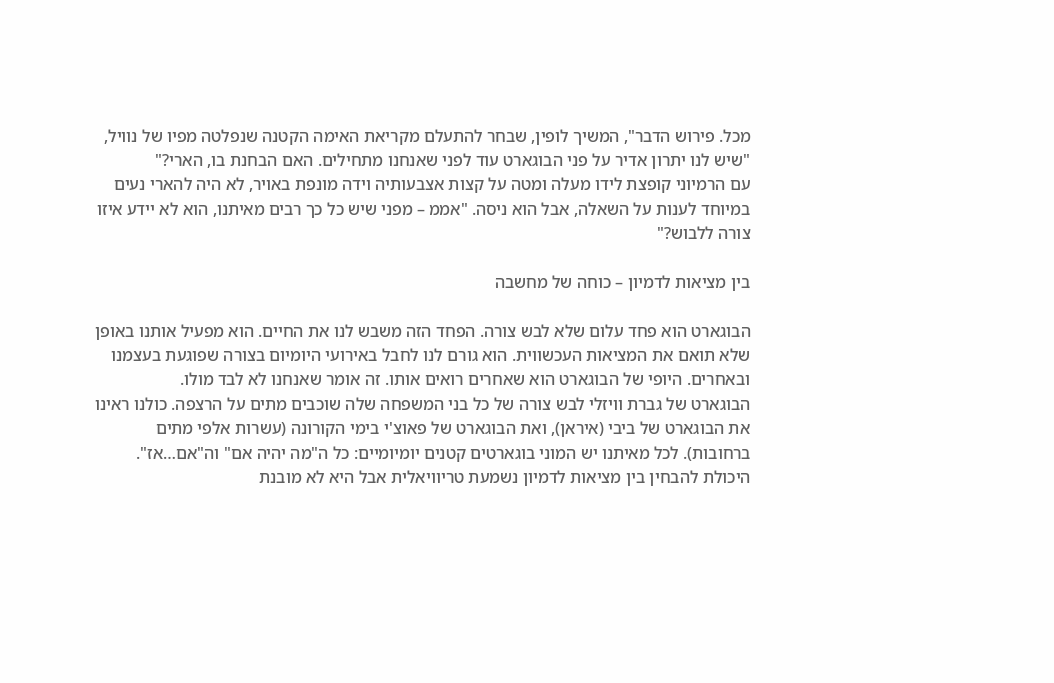מכל. פירוש הדבר", המשיך לופין, שבחר להתעלם מקריאת האימה הקטנה שנפלטה מפיו של נוויל, "שיש לנו יתרון אדיר על פני הבוגארט עוד לפני שאנחנו מתחילים. האם הבחנת בו, הארי?"
עם הרמיוני קופצת לידו מעלה ומטה על קצות אצבעותיה וידה מונפת באויר, לא היה להארי נעים במיוחד לענות על השאלה, אבל הוא ניסה. "אממ – מפני שיש כל כך רבים מאיתנו, הוא לא יידע איזו צורה ללבוש?"

בין מציאות לדמיון – כוחה של מחשבה

הבוגארט הוא פחד עלום שלא לבש צורה. הפחד הזה משבש לנו את החיים. הוא מפעיל אותנו באופן שלא תואם את המציאות העכשווית. הוא גורם לנו לחבל באירועי היומיום בצורה שפוגעת בעצמנו ובאחרים. היופי של הבוגארט הוא שאחרים רואים אותו. זה אומר שאנחנו לא לבד מולו.
הבוגארט של גברת וויזלי לבש צורה של כל בני המשפחה שלה שוכבים מתים על הרצפה. כולנו ראינו את הבוגארט של ביבי (איראן), ואת הבוגארט של פאוצ'י בימי הקורונה (עשרות אלפי מתים ברחובות). לכל מאיתנו יש המוני בוגארטים קטנים יומיומיים: כל ה"מה יהיה אם" וה"אם…אז".
היכולת להבחין בין מציאות לדמיון נשמעת טריוויאלית אבל היא לא מובנת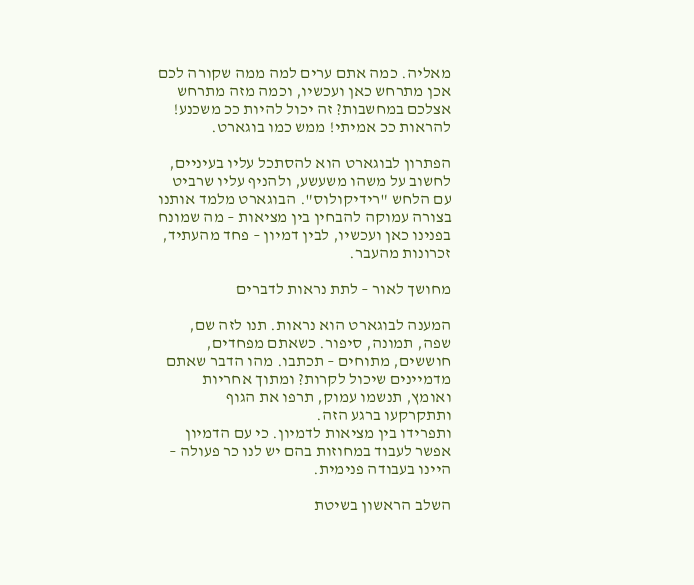מאליה. כמה אתם ערים למה ממה שקורה לכם אכן מתרחש כאן ועכשיו, וכמה מזה מתרחש אצלכם במחשבות? זה יכול להיות ככ משכנע! להראות ככ אמיתי! ממש כמו בוגארט.

הפתרון לבוגארט הוא להסתכל עליו בעיניים, לחשוב על משהו משעשע, ולהניף עליו שרביט עם הלחש "רידיקולוס". הבוגארט מלמד אותנו בצורה עמוקה להבחין בין מציאות – מה שמונח בפנינו כאן ועכשיו, לבין דמיון – פחד מהעתיד, זכרונות מהעבר.

מחושך לאור – לתת נראות לדברים

המענה לבוגארט הוא נראות. תנו לזה שם, שפה, תמונה, סיפור. כשאתם מפחדים, חוששים, מתוחים – תכתבו. מהו הדבר שאתם מדמיינים שיכול לקרות? ומתוך אחריות ואומץ, תנשמו עמוק, תרפו את הגוף ותתקרקעו ברגע הזה.
ותפרידו בין מציאות לדמיון. כי עם הדמיון אפשר לעבוד במחוזות בהם יש לנו כר פעולה – היינו בעבודה פנימית.

השלב הראשון בשיטת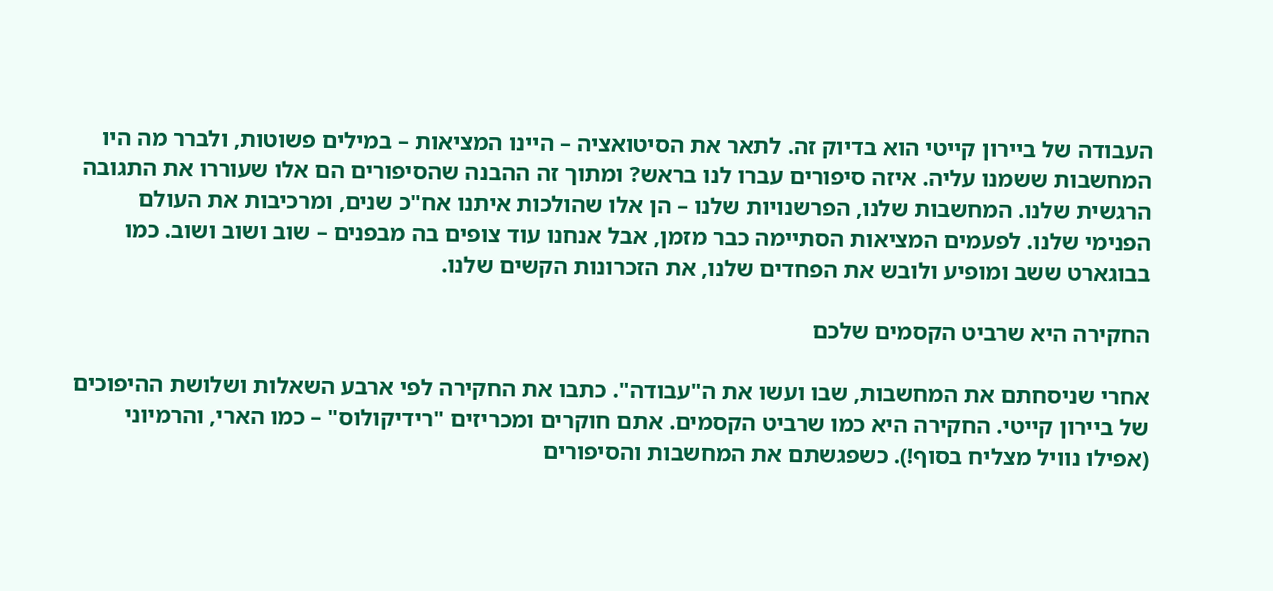העבודה של ביירון קייטי הוא בדיוק זה. לתאר את הסיטואציה – היינו המציאות – במילים פשוטות, ולברר מה היו המחשבות ששמנו עליה. איזה סיפורים עברו לנו בראש? ומתוך זה ההבנה שהסיפורים הם אלו שעוררו את התגובה הרגשית שלנו. המחשבות שלנו, הפרשנויות שלנו – הן אלו שהולכות איתנו אח"כ שנים, ומרכיבות את העולם הפנימי שלנו. לפעמים המציאות הסתיימה כבר מזמן, אבל אנחנו עוד צופים בה מבפנים – שוב ושוב ושוב. כמו בבוגארט ששב ומופיע ולובש את הפחדים שלנו, את הזכרונות הקשים שלנו.

החקירה היא שרביט הקסמים שלכם

אחרי שניסחתם את המחשבות, שבו ועשו את ה"עבודה". כתבו את החקירה לפי ארבע השאלות ושלושת ההיפוכים של ביירון קייטי. החקירה היא כמו שרביט הקסמים. אתם חוקרים ומכריזים "רידיקולוס" – כמו הארי, והרמיוני (אפילו נוויל מצליח בסוף!). כשפגשתם את המחשבות והסיפורים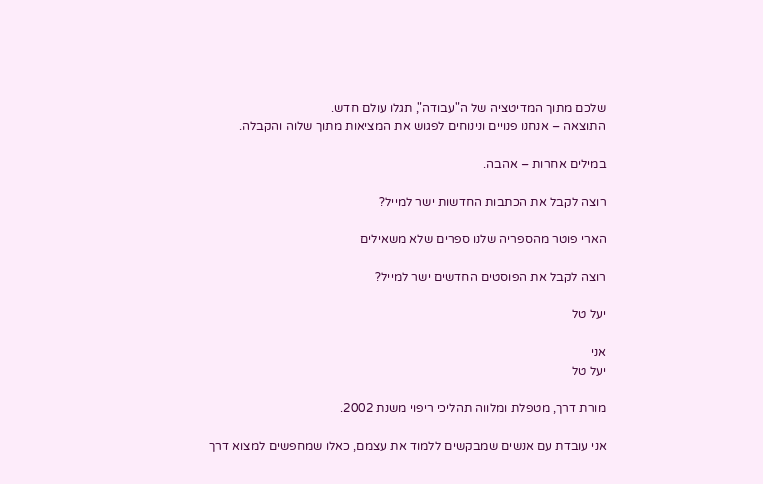שלכם מתוך המדיטציה של ה"עבודה", תגלו עולם חדש.
התוצאה – אנחנו פנויים ונינוחים לפגוש את המציאות מתוך שלוה והקבלה.

במילים אחרות – אהבה.

רוצה לקבל את הכתבות החדשות ישר למייל?

הארי פוטר מהספריה שלנו ספרים שלא משאילים

רוצה לקבל את הפוסטים החדשים ישר למייל?

יעל טל

אני
יעל טל

מורת דרך, מטפלת ומלווה תהליכי ריפוי משנת 2002.

אני עובדת עם אנשים שמבקשים ללמוד את עצמם, כאלו שמחפשים למצוא דרך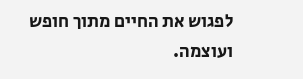לפגוש את החיים מתוך חופש ועוצמה.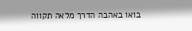בואו באהבה הדרך מלאה תקווה